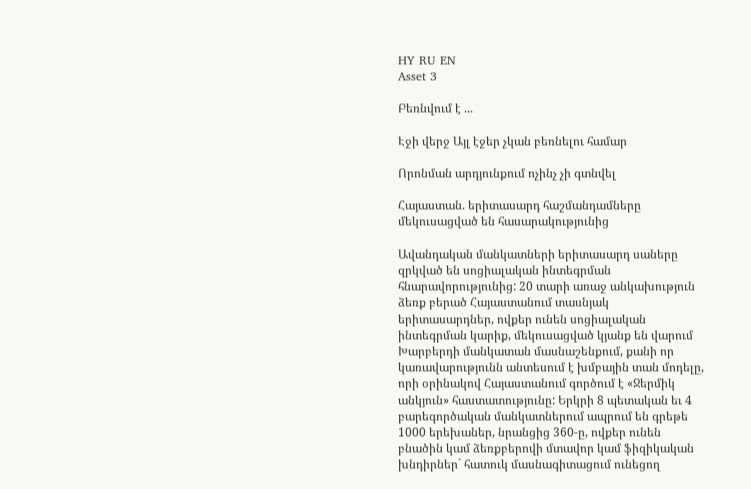HY RU EN
Asset 3

Բեռնվում է ...

Էջի վերջ Այլ էջեր չկան բեռնելու համար

Որոնման արդյունքում ոչինչ չի գտնվել

Հայաստան. երիտասարդ հաշմանդամները մեկուսացված են հասարակությունից

Ավանդական մանկատների երիտասարդ սաները զրկված են սոցիալական ինտեգրման հնարավորությունից: 20 տարի առաջ անկախություն ձեռք բերած Հայաստանում տասնյակ երիտասարդներ, ովքեր ունեն սոցիալական ինտեգրման կարիք, մեկուսացված կյանք են վարում Խարբերդի մանկատան մասնաշենքում, քանի որ կառավարությունն անտեսում է խմբային տան մոդելը, որի օրինակով Հայաստանում գործում է «Ջերմիկ անկյուն» հաստատությունը: Երկրի 8 պետական եւ 4 բարեգործական մանկատներում ապրում են գրեթե 1000 երեխաներ, նրանցից 360-ը, ովքեր ունեն բնածին կամ ձեռքբերովի մտավոր կամ ֆիզիկական խնդիրներ` հատուկ մասնագիտացում ունեցող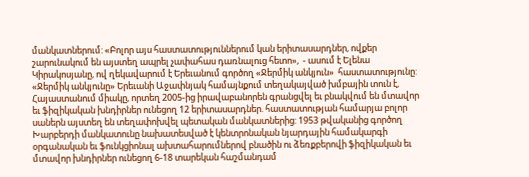մանկատներում: «Բոլոր այս հաստատություններում կան երիտասարդներ, ովքեր շարունակում են այստեղ ապրել չափահաս դառնալուց հետո»,  - ասում է Ելենա Կիրակոսյանը, ով ղեկավարում է Երեւանում գործող «Ջերմիկ անկյուն»  հաստատությունը: «Ջերմիկ անկյունը» Երեւանի Աջափնյակ համայնքում տեղակայված խմբային տուն է, Հայաստանում միակը, որտեղ 2005-ից իրավաբանորեն գրանցվել եւ բնակվում են մտավոր եւ ֆիզիկական խնդիրներ ունեցող 12 երիտասարդներ. հաստատության համարյա բոլոր սաներն այստեղ են տեղափոխվել պետական մանկատներից: 1953 թվականից գործող Խարբերդի մանկատունը նախատեսված է կենտրոնական նյարդային համակարգի օրգանական եւ ֆունկցիոնալ ախտահարումներով բնածին ու ձեռքբերովի ֆիզիկական եւ մտավոր խնդիրներ ունեցող 6-18 տարեկան հաշմանդամ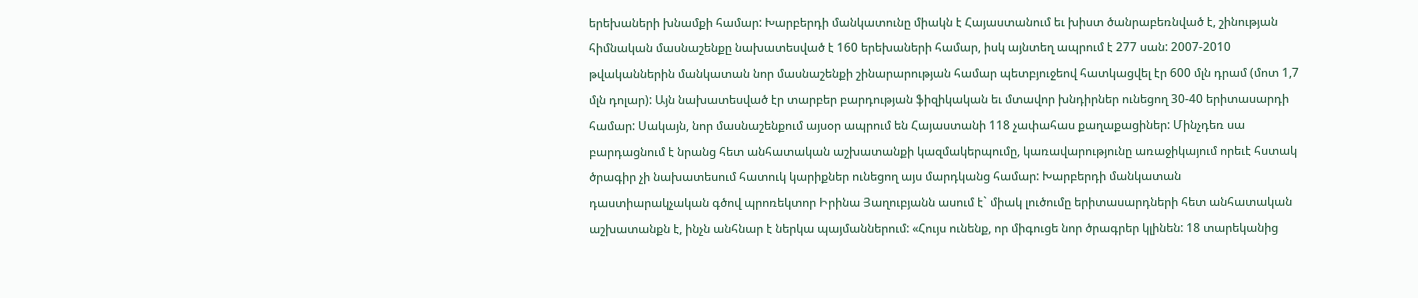երեխաների խնամքի համար: Խարբերդի մանկատունը միակն է Հայաստանում եւ խիստ ծանրաբեռնված է, շինության հիմնական մասնաշենքը նախատեսված է 160 երեխաների համար, իսկ այնտեղ ապրում է 277 սան: 2007-2010 թվականներին մանկատան նոր մասնաշենքի շինարարության համար պետբյուջեով հատկացվել էր 600 մլն դրամ (մոտ 1,7 մլն դոլար): Այն նախատեսված էր տարբեր բարդության ֆիզիկական եւ մտավոր խնդիրներ ունեցող 30-40 երիտասարդի համար: Սակայն, նոր մասնաշենքում այսօր ապրում են Հայաստանի 118 չափահաս քաղաքացիներ: Մինչդեռ սա բարդացնում է նրանց հետ անհատական աշխատանքի կազմակերպումը, կառավարությունը առաջիկայում որեւէ հստակ ծրագիր չի նախատեսում հատուկ կարիքներ ունեցող այս մարդկանց համար: Խարբերդի մանկատան դաստիարակչական գծով պրոռեկտոր Իրինա Յաղուբյանն ասում է` միակ լուծումը երիտասարդների հետ անհատական աշխատանքն է, ինչն անհնար է ներկա պայմաններում: «Հույս ունենք, որ միգուցե նոր ծրագրեր կլինեն: 18 տարեկանից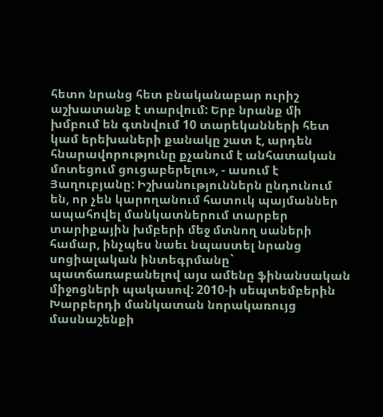հետո նրանց հետ բնականաբար ուրիշ աշխատանք է տարվում: Երբ նրանք մի խմբում են գտնվում 10 տարեկանների հետ կամ երեխաների քանակը շատ է, արդեն հնարավորությունը քչանում է անհատական մոտեցում ցուցաբերելու», - ասում է Յաղուբյանը: Իշխանություններն ընդունում են, որ չեն կարողանում հատուկ պայմաններ ապահովել մանկատներում տարբեր տարիքային խմբերի մեջ մտնող սաների համար, ինչպես նաեւ նպաստել նրանց սոցիալական ինտեգրմանը` պատճառաբանելով այս ամենը ֆինանսական միջոցների պակասով: 2010-ի սեպտեմբերին Խարբերդի մանկատան նորակառույց մասնաշենքի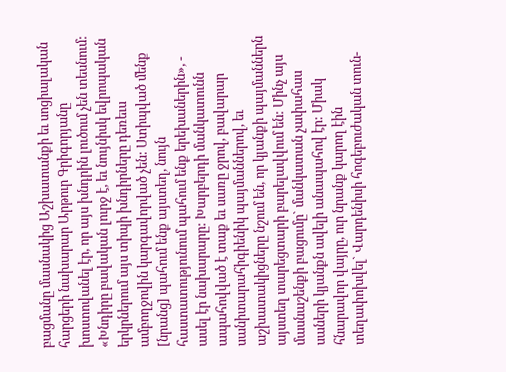բացմանը մասնակից Աշխատանքի եւ սոցիալական հարցերի նախարար Արթուր Գրիգորյանը խոստովանել էր, որ այս խնդրին լուծում չեն տեսնում: «Խնդիրը բավական լուրջ է, եւ նույնիսկ եվրոպական երկրներում այս տիպի խնդիրները դեռեւս ամբողջովին կարգավորված չեն: Ստիպված մենք [նրանց] պահում ենք այստեղ, նույն հաստատությունում պահում ենք երեխաներին», - ասել էր նախարարը: Խարբերդի մանկատունն ապահովված է տաք եւ սառը ջրով, բավարար սանիտարահիգիենիկ պայմաններով, եւ աշխատակիցները նշում են, որ կյանքի պայմաններն այստեղ տարեցտարի բարելավվում են: Մինչ այս մասնաշենքի բացումը` մանկատան չափահաս սաների կյանքն ավելի անապահով էր: Միակ հնարավոր վայրը, ուր նրանք կարող էին տեղափոխվել` Վարդենիսի հոգեբուժական տուն-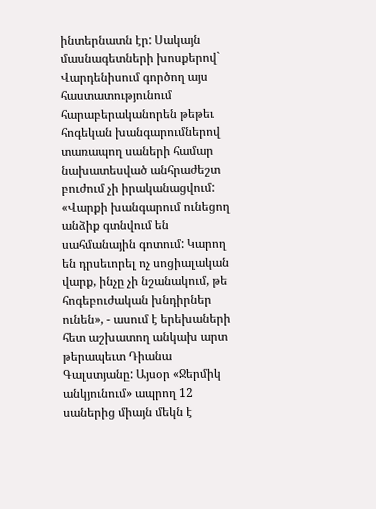ինտերնատն էր: Սակայն մասնագետների խոսքերով` Վարդենիսում գործող այս հաստատությունում հարաբերականորեն թեթեւ հոգեկան խանգարումներով տառապող սաների համար նախատեսված անհրաժեշտ բուժում չի իրականացվում: «Վարքի խանգարում ունեցող անձիք գտնվում են սահմանային գոտում: Կարող են դրսեւորել ոչ սոցիալական վարք, ինչը չի նշանակում, թե հոգեբուժական խնդիրներ ունեն», - ասում է երեխաների հետ աշխատող անկախ արտ թերապեւտ Դիանա Գալստյանը: Այսօր «Ջերմիկ անկյունում» ապրող 12 սաներից միայն մեկն է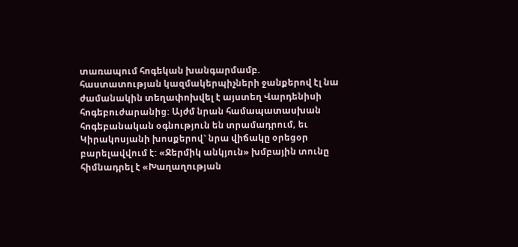տառապում հոգեկան խանգարմամբ. հաստատության կազմակերպիչների ջանքերով էլ նա ժամանակին տեղափոխվել է այստեղ Վարդենիսի հոգեբուժարանից: Այժմ նրան համապատասխան հոգեբանական օգնություն են տրամադրում, եւ Կիրակոսյանի խոսքերով` նրա վիճակը օրեցօր բարելավվում է: «Ջերմիկ անկյուն» խմբային տունը հիմնադրել է «Խաղաղության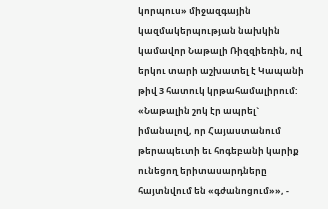կորպուս» միջազգային կազմակերպության նախկին կամավոր Նաթալի Ռիզզիեռին, ով երկու տարի աշխատել է Կապանի թիվ 3 հատուկ կրթահամալիրում: «Նաթալին շոկ էր ապրել` իմանալով, որ Հայաստանում թերապեւտի եւ հոգեբանի կարիք ունեցող երիտասարդները հայտնվում են «գժանոցում»», -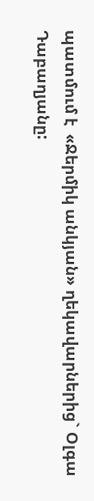պատմում է  «Ջերմիկ անկյան» ղեկավարներից` Օլգա Դաբաղյանը: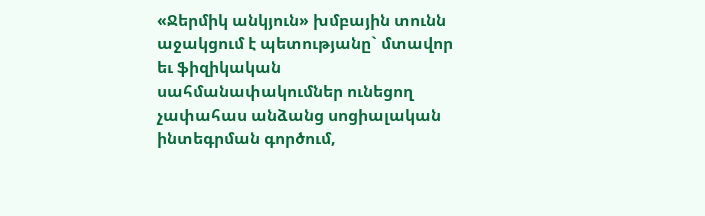«Ջերմիկ անկյուն» խմբային տունն աջակցում է պետությանը` մտավոր եւ ֆիզիկական սահմանափակումներ ունեցող չափահաս անձանց սոցիալական ինտեգրման գործում,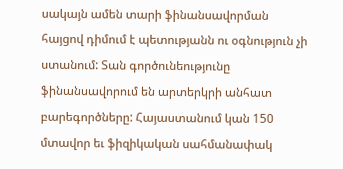սակայն ամեն տարի ֆինանսավորման հայցով դիմում է պետությանն ու օգնություն չի ստանում: Տան գործունեությունը ֆինանսավորում են արտերկրի անհատ բարեգործները: Հայաստանում կան 150 մտավոր եւ ֆիզիկական սահմանափակ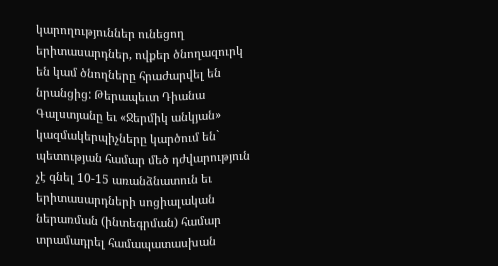կարողություններ ունեցող երիտասարդներ, ովքեր ծնողազուրկ են կամ ծնողները հրաժարվել են նրանցից: Թերապեւտ Դիանա Գալստյանը եւ «Ջերմիկ անկյան» կազմակերպիչները կարծում են` պետության համար մեծ դժվարություն չէ գնել 10-15 առանձնատուն եւ երիտասարդների սոցիալական ներառման (ինտեգրման) համար տրամադրել համապատասխան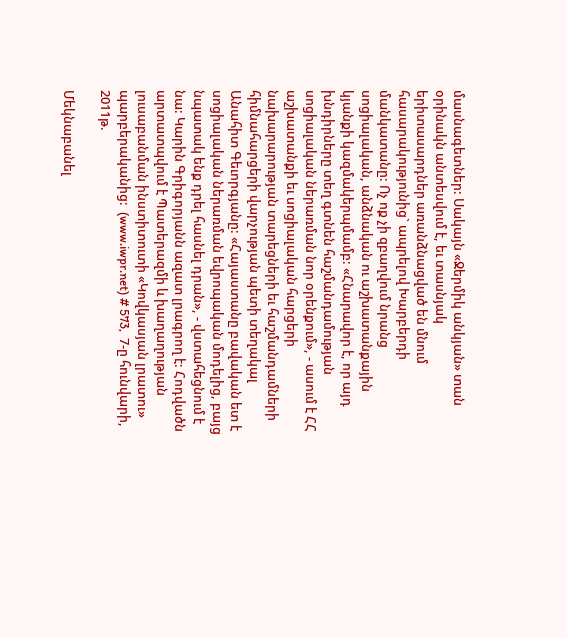մասնագետներ: Սակայն «Ջերմիկ անկյան» տան օրինակն անտեսվում է, եւ տասնյակ երիտասարդներ առանձնացված են մնում հասարակությունից` ապրելով Խարբերդի մանկատանը: Ոչ ոք չի զբաղվում նրանց սոցիալական, անձնական ու աշխատանքային կյանքի կազմակերպմամբ: «Հնարավոր է, որ այդ խնդիրները տեղ գտնեն հաշմանդամության սոցիալական ներառման նոր օրենքում», - ասում է ՀՀ աշխատանքի եւ սոցիալական հարցերի նախարարության տարեցների եւ հաշմանդամների հիմնահարցերի վարչության պետի տեղակալ Անահիտ Գեւորգյանը: «Հայաստանը բավական ետ է սոցիալական ներառման եվրոպական մոդելից, բայց նպատակ ենք դրել հասնել դրան», - վստահեցնում է նա: Կարին Գրիգորյանն ազատ լրագրող է: Հոդվածն արտատպվում է Պատերազմի և խաղաղության լուսաբանման ինստիտուտի «Կովկասյան լրատու» պարբերականից:  (www.iwpr.net) # 573,  7-ը հունվարի, 2011թ.

Մեկնաբանել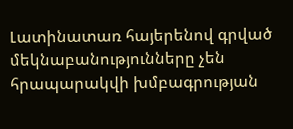Լատինատառ հայերենով գրված մեկնաբանությունները չեն հրապարակվի խմբագրության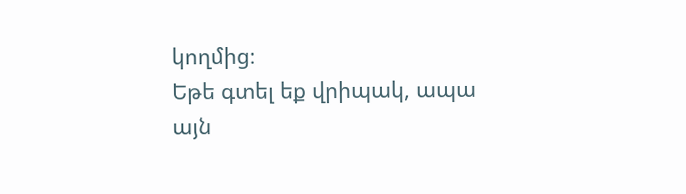կողմից։
Եթե գտել եք վրիպակ, ապա այն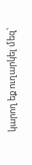կարող եք ուղարկել մեզ՝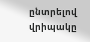ընտրելով վրիպակը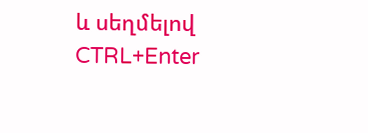և սեղմելով CTRL+Enter